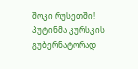შოკი რუსეთში! პუტინმა კურსკის გუბერნატორად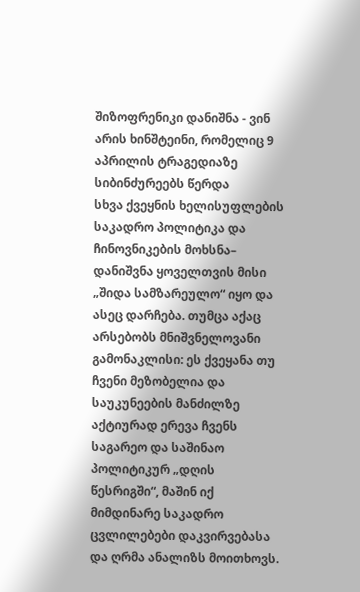შიზოფრენიკი დანიშნა - ვინ არის ხინშტეინი, რომელიც 9 აპრილის ტრაგედიაზე სიბინძურეებს წერდა
სხვა ქვეყნის ხელისუფლების საკადრო პოლიტიკა და ჩინოვნიკების მოხსნა– დანიშვნა ყოველთვის მისი „შიდა სამზარეულო“ იყო და ასეც დარჩება. თუმცა აქაც არსებობს მნიშვნელოვანი გამონაკლისი: ეს ქვეყანა თუ ჩვენი მეზობელია და საუკუნეების მანძილზე აქტიურად ერევა ჩვენს საგარეო და საშინაო პოლიტიკურ „დღის წესრიგში“, მაშინ იქ მიმდინარე საკადრო ცვლილებები დაკვირვებასა და ღრმა ანალიზს მოითხოვს.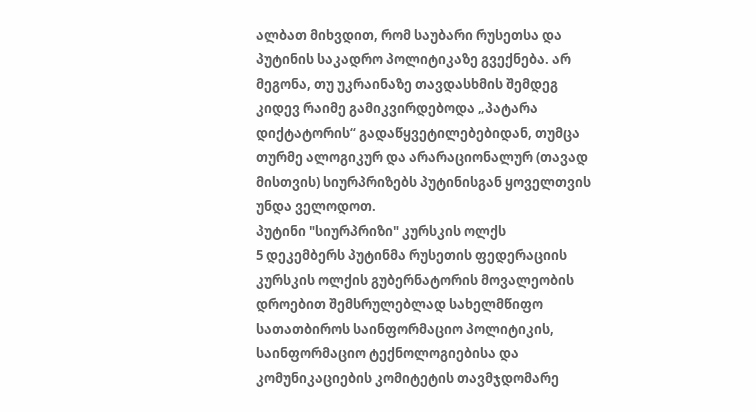ალბათ მიხვდით, რომ საუბარი რუსეთსა და პუტინის საკადრო პოლიტიკაზე გვექნება. არ მეგონა, თუ უკრაინაზე თავდასხმის შემდეგ კიდევ რაიმე გამიკვირდებოდა „პატარა დიქტატორის“ გადაწყვეტილებებიდან, თუმცა თურმე ალოგიკურ და არარაციონალურ (თავად მისთვის) სიურპრიზებს პუტინისგან ყოველთვის უნდა ველოდოთ.
პუტინი "სიურპრიზი" კურსკის ოლქს
5 დეკემბერს პუტინმა რუსეთის ფედერაციის კურსკის ოლქის გუბერნატორის მოვალეობის დროებით შემსრულებლად სახელმწიფო სათათბიროს საინფორმაციო პოლიტიკის, საინფორმაციო ტექნოლოგიებისა და კომუნიკაციების კომიტეტის თავმჯდომარე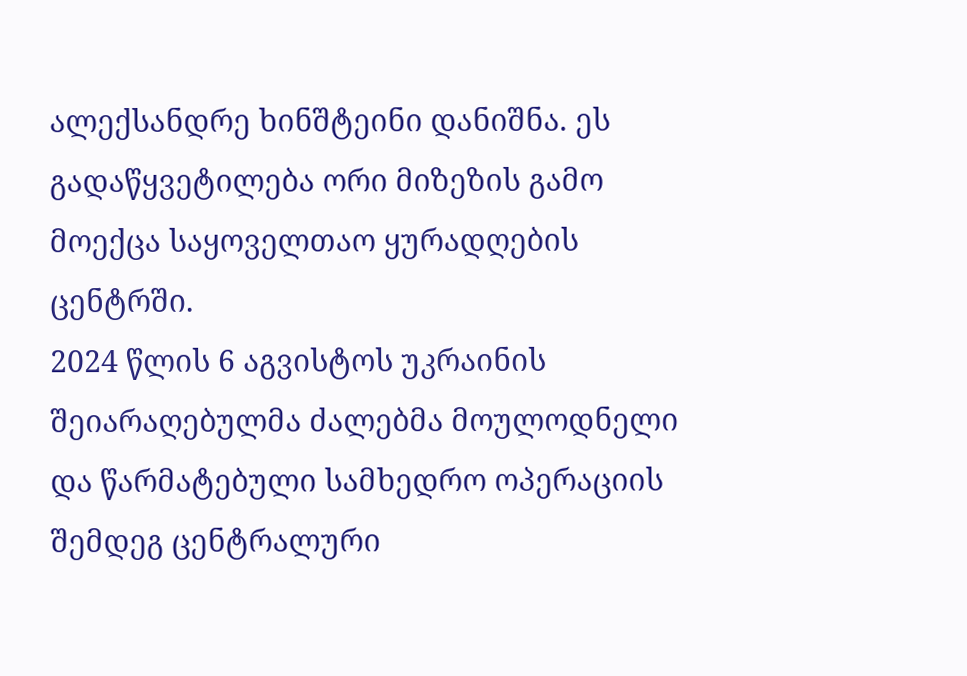ალექსანდრე ხინშტეინი დანიშნა. ეს გადაწყვეტილება ორი მიზეზის გამო მოექცა საყოველთაო ყურადღების ცენტრში.
2024 წლის 6 აგვისტოს უკრაინის შეიარაღებულმა ძალებმა მოულოდნელი და წარმატებული სამხედრო ოპერაციის შემდეგ ცენტრალური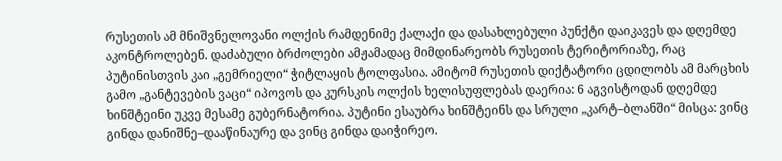რუსეთის ამ მნიშვნელოვანი ოლქის რამდენიმე ქალაქი და დასახლებული პუნქტი დაიკავეს და დღემდე აკონტროლებენ. დაძაბული ბრძოლები ამჟამადაც მიმდინარეობს რუსეთის ტერიტორიაზე, რაც პუტინისთვის კაი „გემრიელი“ ჭიტლაყის ტოლფასია. ამიტომ რუსეთის დიქტატორი ცდილობს ამ მარცხის გამო „განტევების ვაცი“ იპოვოს და კურსკის ოლქის ხელისუფლებას დაერია: 6 აგვისტოდან დღემდე ხინშტეინი უკვე მესამე გუბერნატორია. პუტინი ესაუბრა ხინშტეინს და სრული „კარტ–ბლანში“ მისცა: ვინც გინდა დანიშნე–დააწინაურე და ვინც გინდა დაიჭირეო.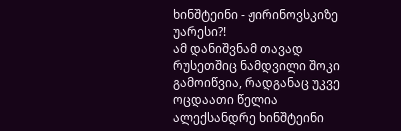ხინშტეინი - ჟირინოვსკიზე უარესი?!
ამ დანიშვნამ თავად რუსეთშიც ნამდვილი შოკი გამოიწვია, რადგანაც უკვე ოცდაათი წელია ალექსანდრე ხინშტეინი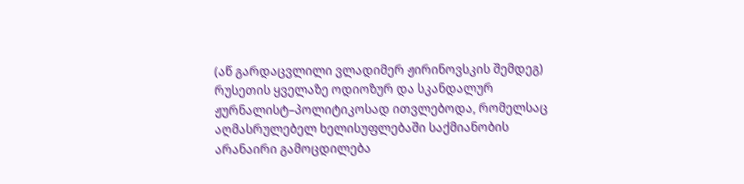(აწ გარდაცვლილი ვლადიმერ ჟირინოვსკის შემდეგ) რუსეთის ყველაზე ოდიოზურ და სკანდალურ ჟურნალისტ–პოლიტიკოსად ითვლებოდა, რომელსაც აღმასრულებელ ხელისუფლებაში საქმიანობის არანაირი გამოცდილება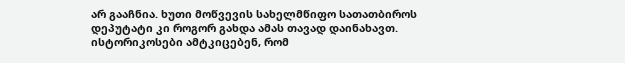არ გააჩნია. ხუთი მოწვევის სახელმწიფო სათათბიროს დეპუტატი კი როგორ გახდა ამას თავად დაინახავთ.
ისტორიკოსები ამტკიცებენ, რომ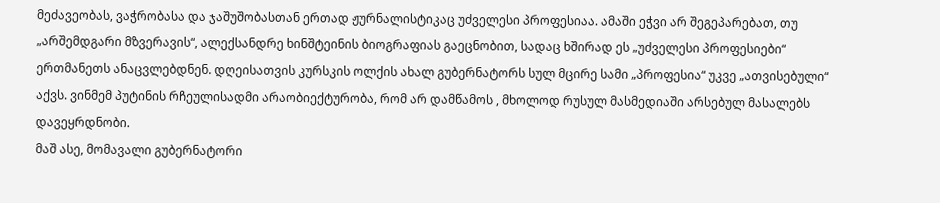მეძავეობას, ვაჭრობასა და ჯაშუშობასთან ერთად ჟურნალისტიკაც უძველესი პროფესიაა. ამაში ეჭვი არ შეგეპარებათ, თუ „არშემდგარი მზვერავის“, ალექსანდრე ხინშტეინის ბიოგრაფიას გაეცნობით, სადაც ხშირად ეს „უძველესი პროფესიები“ ერთმანეთს ანაცვლებდნენ. დღეისათვის კურსკის ოლქის ახალ გუბერნატორს სულ მცირე სამი „პროფესია“ უკვე „ათვისებული“ აქვს. ვინმემ პუტინის რჩეულისადმი არაობიექტურობა, რომ არ დამწამოს , მხოლოდ რუსულ მასმედიაში არსებულ მასალებს დავეყრდნობი.
მაშ ასე, მომავალი გუბერნატორი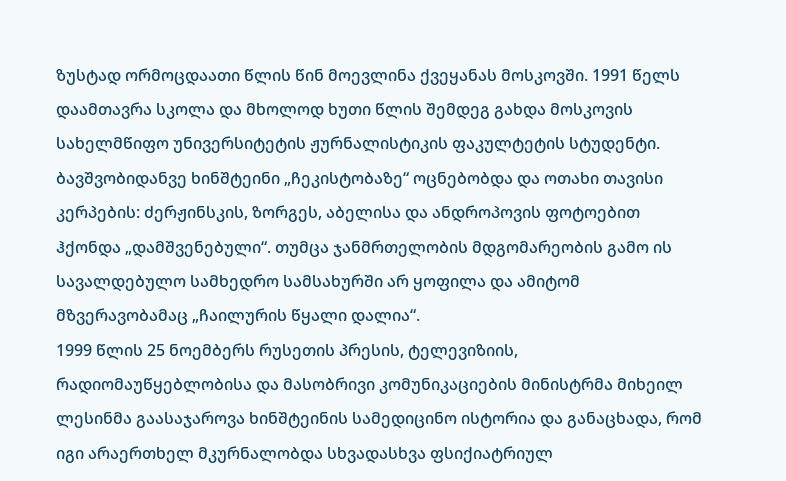ზუსტად ორმოცდაათი წლის წინ მოევლინა ქვეყანას მოსკოვში. 1991 წელს დაამთავრა სკოლა და მხოლოდ ხუთი წლის შემდეგ გახდა მოსკოვის სახელმწიფო უნივერსიტეტის ჟურნალისტიკის ფაკულტეტის სტუდენტი. ბავშვობიდანვე ხინშტეინი „ჩეკისტობაზე“ ოცნებობდა და ოთახი თავისი კერპების: ძერჟინსკის, ზორგეს, აბელისა და ანდროპოვის ფოტოებით ჰქონდა „დამშვენებული“. თუმცა ჯანმრთელობის მდგომარეობის გამო ის სავალდებულო სამხედრო სამსახურში არ ყოფილა და ამიტომ მზვერავობამაც „ჩაილურის წყალი დალია“.
1999 წლის 25 ნოემბერს რუსეთის პრესის, ტელევიზიის, რადიომაუწყებლობისა და მასობრივი კომუნიკაციების მინისტრმა მიხეილ ლესინმა გაასაჯაროვა ხინშტეინის სამედიცინო ისტორია და განაცხადა, რომ იგი არაერთხელ მკურნალობდა სხვადასხვა ფსიქიატრიულ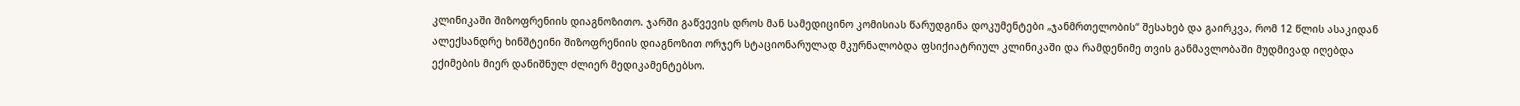კლინიკაში შიზოფრენიის დიაგნოზითო. ჯარში გაწვევის დროს მან სამედიცინო კომისიას წარუდგინა დოკუმენტები „ჯანმრთელობის“ შესახებ და გაირკვა, რომ 12 წლის ასაკიდან ალექსანდრე ხინშტეინი შიზოფრენიის დიაგნოზით ორჯერ სტაციონარულად მკურნალობდა ფსიქიატრიულ კლინიკაში და რამდენიმე თვის განმავლობაში მუდმივად იღებდა ექიმების მიერ დანიშნულ ძლიერ მედიკამენტებსო.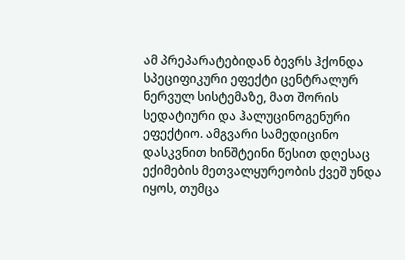ამ პრეპარატებიდან ბევრს ჰქონდა სპეციფიკური ეფექტი ცენტრალურ ნერვულ სისტემაზე, მათ შორის სედატიური და ჰალუცინოგენური ეფექტიო. ამგვარი სამედიცინო დასკვნით ხინშტეინი წესით დღესაც ექიმების მეთვალყურეობის ქვეშ უნდა იყოს, თუმცა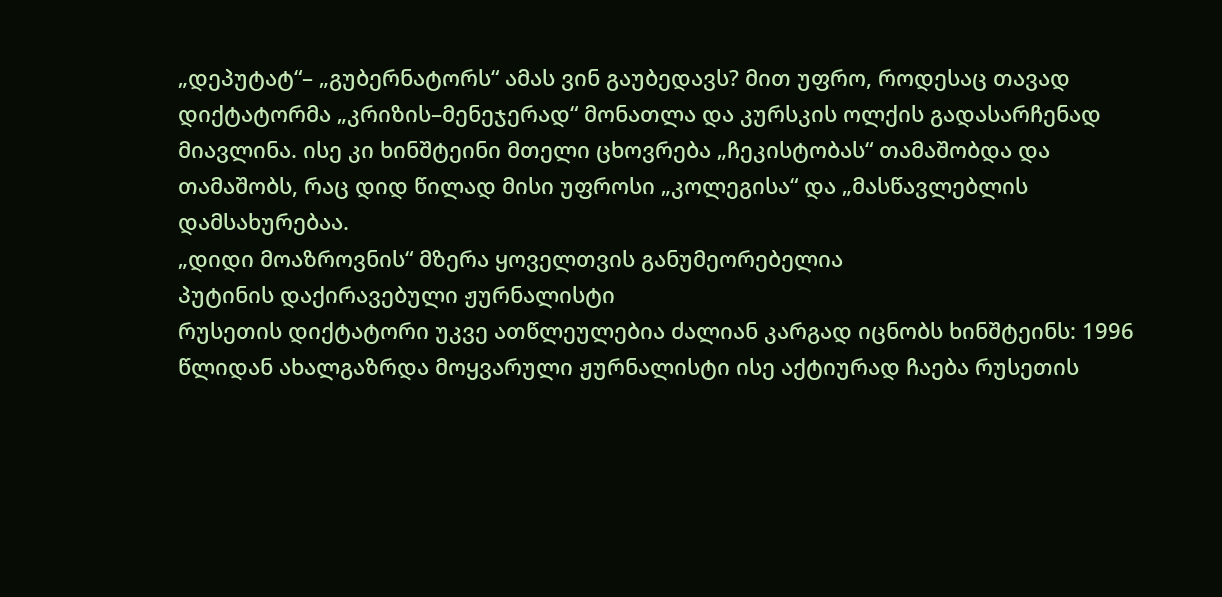„დეპუტატ“– „გუბერნატორს“ ამას ვინ გაუბედავს? მით უფრო, როდესაც თავად დიქტატორმა „კრიზის–მენეჯერად“ მონათლა და კურსკის ოლქის გადასარჩენად მიავლინა. ისე კი ხინშტეინი მთელი ცხოვრება „ჩეკისტობას“ თამაშობდა და თამაშობს, რაც დიდ წილად მისი უფროსი „კოლეგისა“ და „მასწავლებლის დამსახურებაა.
„დიდი მოაზროვნის“ მზერა ყოველთვის განუმეორებელია
პუტინის დაქირავებული ჟურნალისტი
რუსეთის დიქტატორი უკვე ათწლეულებია ძალიან კარგად იცნობს ხინშტეინს: 1996 წლიდან ახალგაზრდა მოყვარული ჟურნალისტი ისე აქტიურად ჩაება რუსეთის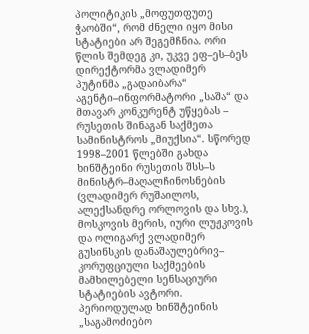პოლიტიკის „მოფუთფუთე ჭაობში“, რომ ძნელი იყო მისი სტატიები არ შეგემჩნია. ორი წლის შემდეგ კი, უკვე ეფ–ეს–ბეს დირექტორმა ვლადიმერ პუტინმა „გადაიბარა“ აგენტი–ინფორმატორი „საშა“ და მთავარ კონკურენტ უწყებას – რუსეთის შინაგან საქმეთა სამინისტროს „მიუქსია“. სწორედ 1998–2001 წლებში გახდა ხინშტეინი რუსეთის შსს–ს მინისტრ–მაღალჩინოსნების (ვლადიმერ რუშაილოს, ალექსანდრე ორლოვის და სხვ.), მოსკოვის მერის, იური ლუჟკოვის და ოლიგარქ ვლადიმერ გუსინსკის დანაშაულებრივ– კორუფციული საქმეების მამხილებელი სენსაციური სტატიების ავტორი. პერიოდულად ხინშტეინის „საგამოძიებო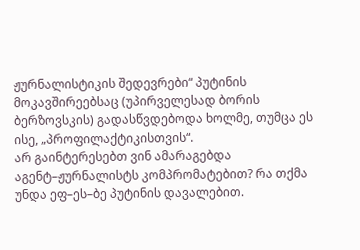ჟურნალისტიკის შედევრები“ პუტინის მოკავშირეებსაც (უპირველესად ბორის ბერზოვსკის) გადასწვდებოდა ხოლმე, თუმცა ეს ისე, „პროფილაქტიკისთვის“.
არ გაინტერესებთ ვინ ამარაგებდა აგენტ–ჟურნალისტს კომპრომატებით? რა თქმა უნდა ეფ–ეს–ბე პუტინის დავალებით.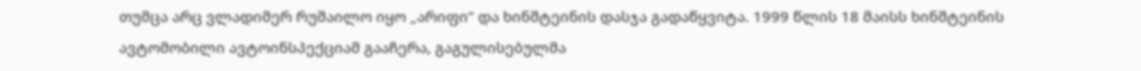თუმცა არც ვლადიმერ რუშაილო იყო „არიფი“ და ხინშტეინის დასჯა გადაწყვიტა. 1999 წლის 18 მაისს ხინშტეინის ავტომობილი ავტოინსპექციამ გააჩერა, გაგულისებულმა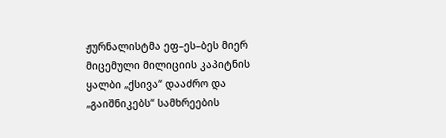ჟურნალისტმა ეფ–ეს–ბეს მიერ მიცემული მილიციის კაპიტნის ყალბი „ქსივა“ დააძრო და „გაიშნიკებს“ სამხრეების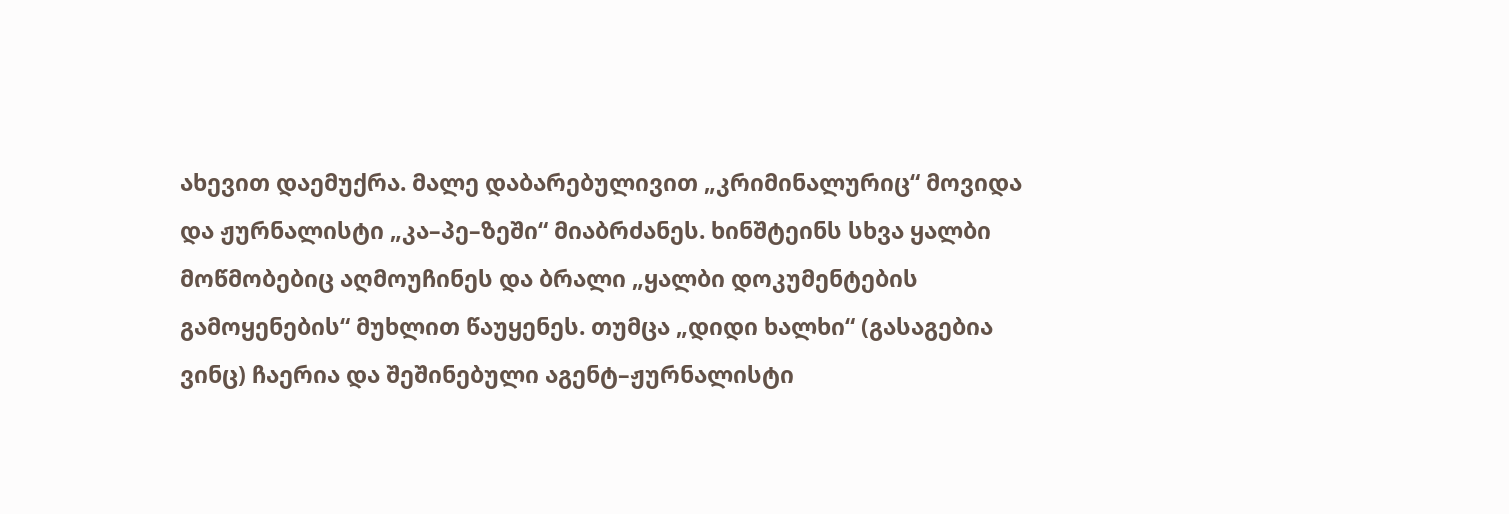ახევით დაემუქრა. მალე დაბარებულივით „კრიმინალურიც“ მოვიდა და ჟურნალისტი „კა–პე–ზეში“ მიაბრძანეს. ხინშტეინს სხვა ყალბი მოწმობებიც აღმოუჩინეს და ბრალი „ყალბი დოკუმენტების გამოყენების“ მუხლით წაუყენეს. თუმცა „დიდი ხალხი“ (გასაგებია ვინც) ჩაერია და შეშინებული აგენტ–ჟურნალისტი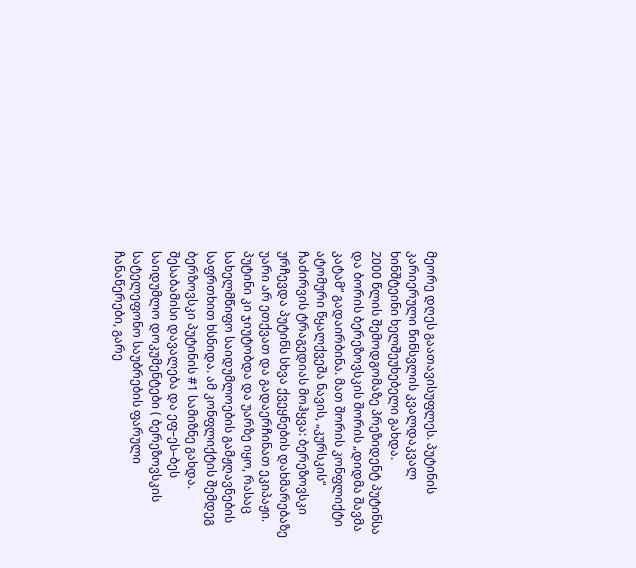მეორე დღეს გაათავისუფლეს. პუტინის კარიერული წინსვლის კვალდაკვალ ხინშტეინი ხელშეუხებელი გახდა.
2000 წლის შემოდგომაზე პრეზიდენტ პუტინსა და ბორის ბერეზოვსკის შორის „დიდმა შავმა კატამ“ გადაირბინა. მათ შორის კონფლიქტი ატომური წყალქვეშა ნავის, „კურსკის“ ჩაძირვის ტრაგედიას მოჰყვა: ბერეზოვსკი ურჩევდა პუტინს სხვა ქვეყნების დახმარებაზე უარი არ ეთქვათ და გადაერჩინათ ეკიპაჟი. პუტინი კი ჯიუტობდა და უარზე იყო, რასაც სახელმწიფო საიდუმლოების გამჟღავნების საფრთხით ხსნიდა. ამ კონფლიქტის შემდეგ ბერზოვსკი პუტინის #1 სამიზნე გახდა. შესაბამისი დავალება და ეფ–ეს–ბეს საიდუმლო დოკუმენტები ( ბერეზოვსკის სატელეფონო საუბრების ფარული ჩანაწერები, გარე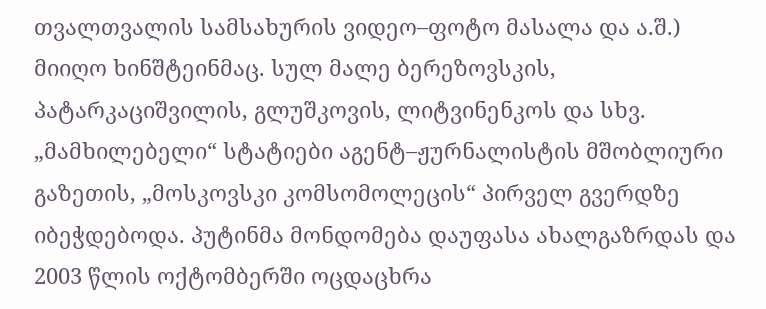თვალთვალის სამსახურის ვიდეო–ფოტო მასალა და ა.შ.) მიიღო ხინშტეინმაც. სულ მალე ბერეზოვსკის, პატარკაციშვილის, გლუშკოვის, ლიტვინენკოს და სხვ. „მამხილებელი“ სტატიები აგენტ–ჟურნალისტის მშობლიური გაზეთის, „მოსკოვსკი კომსომოლეცის“ პირველ გვერდზე იბეჭდებოდა. პუტინმა მონდომება დაუფასა ახალგაზრდას და 2003 წლის ოქტომბერში ოცდაცხრა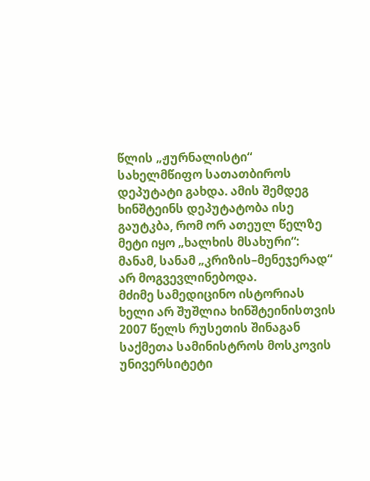წლის „ჟურნალისტი“ სახელმწიფო სათათბიროს დეპუტატი გახდა. ამის შემდეგ ხინშტეინს დეპუტატობა ისე გაუტკბა, რომ ორ ათეულ წელზე მეტი იყო „ხალხის მსახური“: მანამ, სანამ „კრიზის–მენეჯერად“ არ მოგვევლინებოდა.
მძიმე სამედიცინო ისტორიას ხელი არ შუშლია ხინშტეინისთვის 2007 წელს რუსეთის შინაგან საქმეთა სამინისტროს მოსკოვის უნივერსიტეტი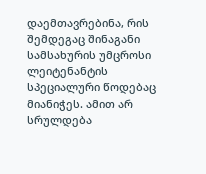დაემთავრებინა, რის შემდეგაც შინაგანი სამსახურის უმცროსი ლეიტენანტის სპეციალური წოდებაც მიანიჭეს. ამით არ სრულდება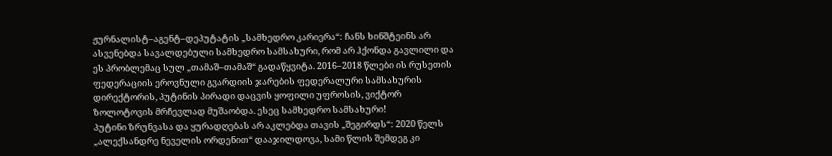ჟურნალისტ–აგენტ–დეპუტატის „სამხედრო კარიერა“: ჩანს ხინშტეინს არ ასვენებდა სავალდებული სამხედრო სამსახური, რომ არ ჰქონდა გავლილი და ეს პრობლემაც სულ „თამაშ–თამაშ“ გადაწყვიტა. 2016–2018 წლები ის რუსეთის ფედერაციის ეროვნული გვარდიის ჯარების ფედერალური სამსახურის დირექტორის, პუტინის პირადი დაცვის ყოფილი უფროსის, ვიქტორ ზოლოტოვის მრჩევლად მუშაობდა. ესეც სამხედრო სამსახური!
პუტინი ზრუნვასა და ყურადღებას არ აკლებდა თავის „შეგირდს“: 2020 წელს „ალექსანდრე ნეველის ორდენით“ დააჯილდოვა, სამი წლის შემდეგ კი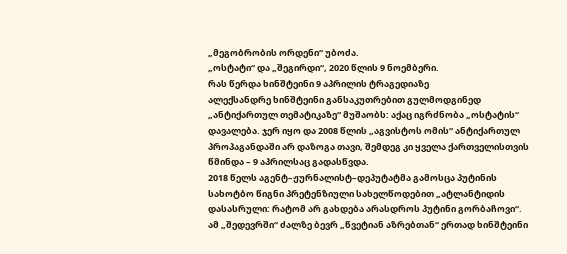„მეგობრობის ორდენი“ უბოძა.
„ოსტატი“ და „შეგირდი“, 2020 წლის 9 ნოემბერი.
რას წერდა ხინშტეინი 9 აპრილის ტრაგედიაზე
ალექსანდრე ხინშტეინი განსაკუთრებით გულმოდგინედ „ანტიქართულ თემატიკაზე“ მუშაობს: აქაც იგრძნობა „ოსტატის“ დავალება. ჯერ იყო და 2008 წლის „აგვისტოს ომის“ ანტიქართულ პროპაგანდაში არ დაზოგა თავი, შემდეგ კი ყველა ქართველისთვის წმინდა – 9 აპრილსაც გადასწვდა.
2018 წელს აგენტ–ჟურნალისტ–დეპუტატმა გამოსცა პუტინის სახოტბო წიგნი პრეტენზიული სახელწოდებით „ატლანტიდის დასასრული: რატომ არ გახდება არასდროს პუტინი გორბაჩოვი“. ამ „შედევრში“ ძალზე ბევრ „წვეტიან აზრებთან“ ერთად ხინშტეინი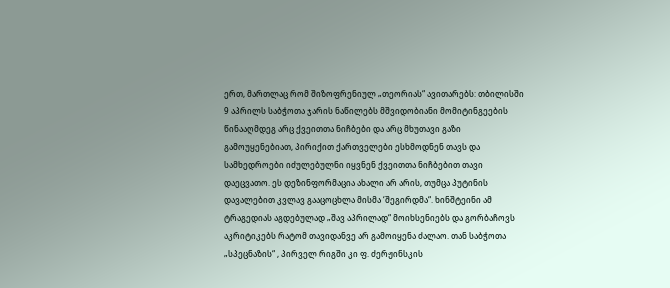ერთ, მართლაც რომ შიზოფრენიულ „თეორიას“ ავითარებს: თბილისში 9 აპრილს საბჭოთა ჯარის ნაწილებს მშვიდობიანი მომიტინგეების წინააღმდეგ არც ქვეითთა ნიჩბები და არც მხუთავი გაზი გამოუყენებიათ, პირიქით ქართველები ესხმოდნენ თავს და სამხედროები იძულებულნი იყვნენ ქვეითთა ნიჩბებით თავი დაეცვათო. ეს დეზინფორმაცია ახალი არ არის, თუმცა პუტინის დავალებით კვლავ გააცოცხლა მისმა ‘შეგირდმა“. ხინშტეინი ამ ტრაგედიას აგდებულად „შავ აპრილად“ მოიხსენიებს და გორბაჩოვს აკრიტიკებს რატომ თავიდანვე არ გამოიყენა ძალაო. თან საბჭოთა „სპეცნაზის“ , პირველ რიგში კი ფ. ძერჟინსკის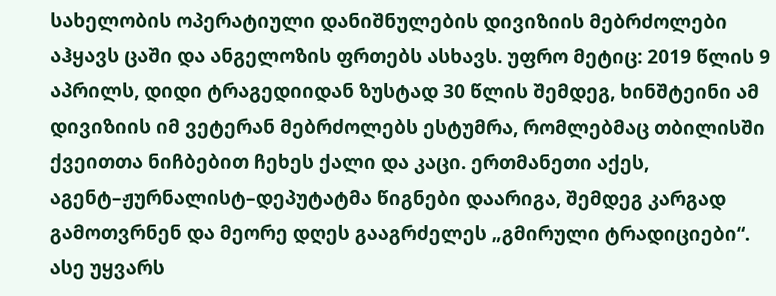სახელობის ოპერატიული დანიშნულების დივიზიის მებრძოლები აჰყავს ცაში და ანგელოზის ფრთებს ასხავს. უფრო მეტიც: 2019 წლის 9 აპრილს, დიდი ტრაგედიიდან ზუსტად 30 წლის შემდეგ, ხინშტეინი ამ დივიზიის იმ ვეტერან მებრძოლებს ესტუმრა, რომლებმაც თბილისში ქვეითთა ნიჩბებით ჩეხეს ქალი და კაცი. ერთმანეთი აქეს, აგენტ–ჟურნალისტ–დეპუტატმა წიგნები დაარიგა, შემდეგ კარგად გამოთვრნენ და მეორე დღეს გააგრძელეს „გმირული ტრადიციები“.
ასე უყვარს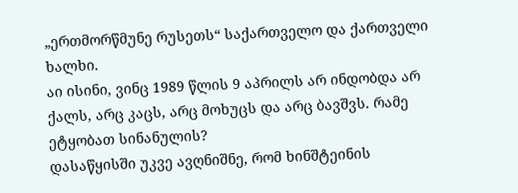„ერთმორწმუნე რუსეთს“ საქართველო და ქართველი ხალხი.
აი ისინი, ვინც 1989 წლის 9 აპრილს არ ინდობდა არ ქალს, არც კაცს, არც მოხუცს და არც ბავშვს. რამე ეტყობათ სინანულის?
დასაწყისში უკვე ავღნიშნე, რომ ხინშტეინის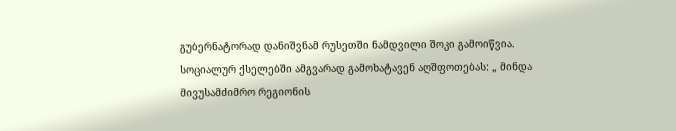გუბერნატორად დანიშვნამ რუსეთში ნამდვილი შოკი გამოიწვია. სოციალურ ქსელებში ამგვარად გამოხატავენ აღშფოთებას: „ მინდა მივუსამძიმრო რეგიონის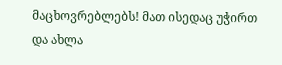მაცხოვრებლებს! მათ ისედაც უჭირთ და ახლა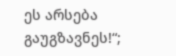ეს არსება გაუგზავნეს!“;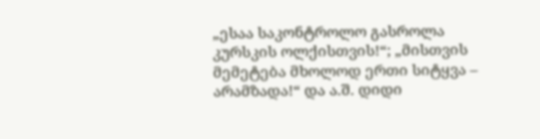„ესაა საკონტროლო გასროლა კურსკის ოლქისთვის!“; „მისთვის მემეტება მხოლოდ ერთი სიტყვა – არამზადა!“ და ა.შ. დიდი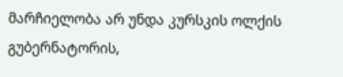მარჩიელობა არ უნდა კურსკის ოლქის გუბერნატორის,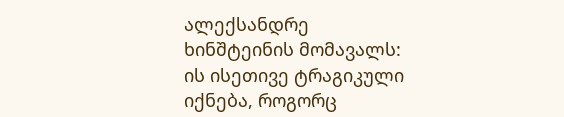ალექსანდრე ხინშტეინის მომავალს: ის ისეთივე ტრაგიკული იქნება, როგორც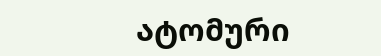ატომური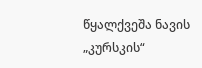წყალქვეშა ნავის „კურსკის“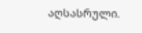აღსასრული.